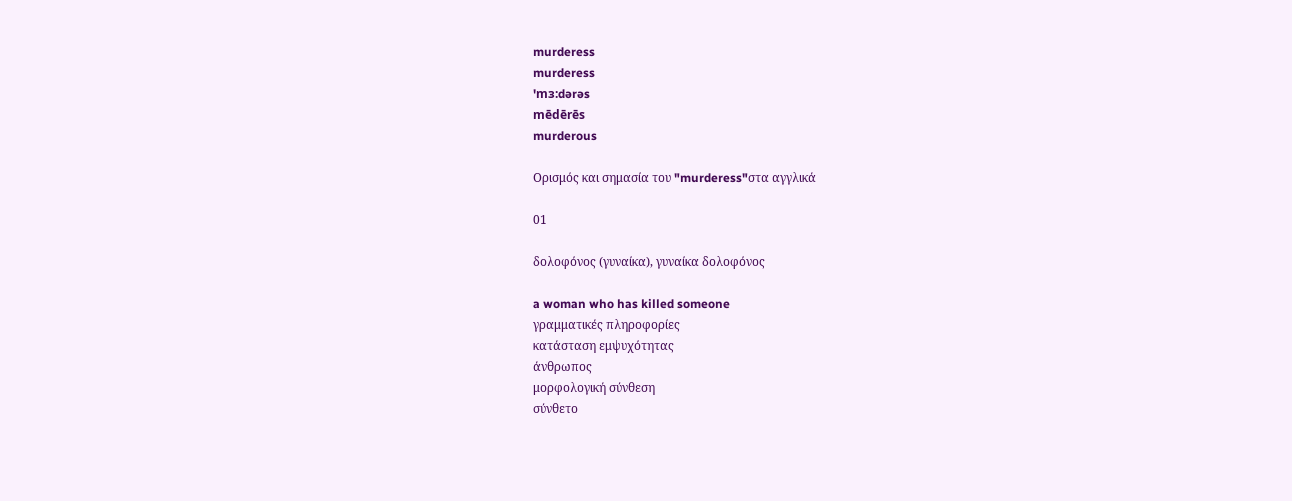murderess
murderess
'mɜ:dərəs
mēdērēs
murderous

Ορισμός και σημασία του "murderess"στα αγγλικά

01

δολοφόνος (γυναίκα), γυναίκα δολοφόνος

a woman who has killed someone
γραμματικές πληροφορίες
κατάσταση εμψυχότητας
άνθρωπος
μορφολογική σύνθεση
σύνθετο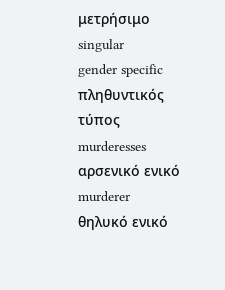μετρήσιμο
singular
gender specific
πληθυντικός τύπος
murderesses
αρσενικό ενικό
murderer
θηλυκό ενικό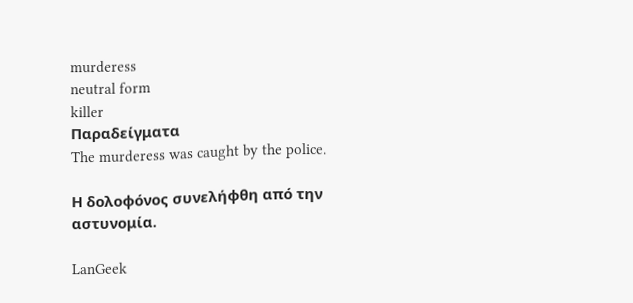murderess
neutral form
killer
Παραδείγματα
The murderess was caught by the police.

Η δολοφόνος συνελήφθη από την αστυνομία.

LanGeek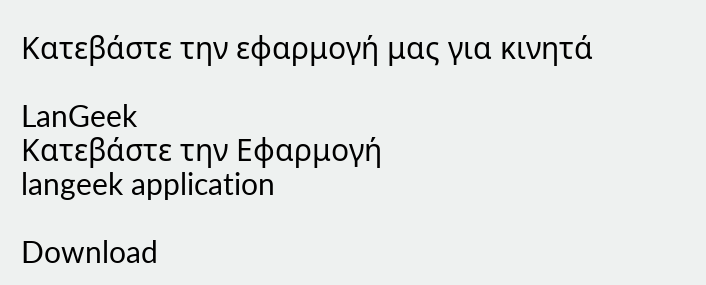Κατεβάστε την εφαρμογή μας για κινητά

LanGeek
Κατεβάστε την Εφαρμογή
langeek application

Download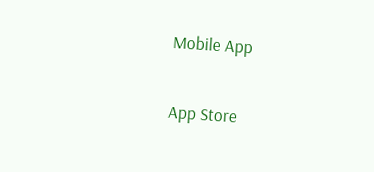Mobile App

App Store